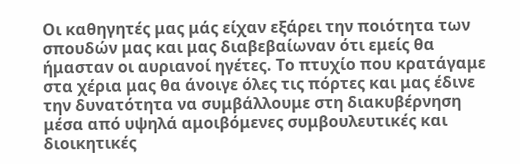Οι καθηγητές μας μάς είχαν εξάρει την ποιότητα των σπουδών μας και μας διαβεβαίωναν ότι εμείς θα ήμασταν οι αυριανοί ηγέτες. Το πτυχίο που κρατάγαμε στα χέρια μας θα άνοιγε όλες τις πόρτες και μας έδινε την δυνατότητα να συμβάλλουμε στη διακυβέρνηση μέσα από υψηλά αμοιβόμενες συμβουλευτικές και διοικητικές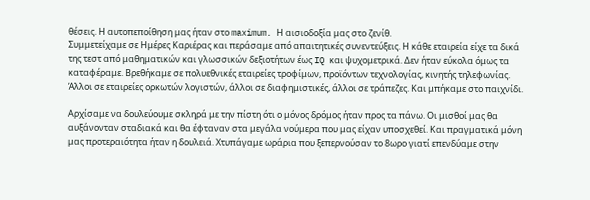θέσεις. Η αυτοπεποίθηση μας ήταν στο maximum. Η αισιοδοξία μας στο ζενίθ.
Συμμετείχαμε σε Ημέρες Καριέρας και περάσαμε από απαιτητικές συνεντεύξεις. Η κάθε εταιρεία είχε τα δικά της τεστ από μαθηματικών και γλωσσικών δεξιοτήτων έως IQ και ψυχομετρικά. Δεν ήταν εύκολα όμως τα καταφέραμε. Βρεθήκαμε σε πολυεθνικές εταιρείες τροφίμων, προϊόντων τεχνολογίας, κινητής τηλεφωνίας. Άλλοι σε εταιρείες ορκωτών λογιστών, άλλοι σε διαφημιστικές, άλλοι σε τράπεζες. Και μπήκαμε στο παιχνίδι.

Αρχίσαμε να δουλεύουμε σκληρά με την πίστη ότι ο μόνος δρόμος ήταν προς τα πάνω. Οι μισθοί μας θα αυξάνονταν σταδιακά και θα έφταναν στα μεγάλα νούμερα που μας είχαν υποσχεθεί. Και πραγματικά μόνη μας προτεραιότητα ήταν η δουλειά. Χτυπάγαμε ωράρια που ξεπερνούσαν το 8ωρο γιατί επενδύαμε στην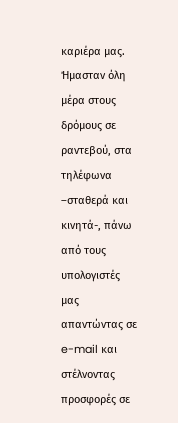καριέρα μας.
Ήμασταν όλη μέρα στους δρόμους σε ραντεβού, στα τηλέφωνα –σταθερά και κινητά-, πάνω από τους υπολογιστές μας απαντώντας σε e-mail και στέλνοντας προσφορές σε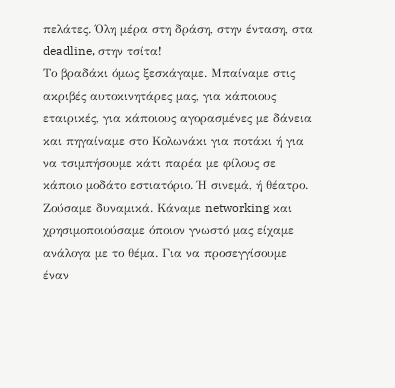πελάτες. Όλη μέρα στη δράση, στην ένταση, στα deadline, στην τσίτα!
Το βραδάκι όμως ξεσκάγαμε. Μπαίναμε στις ακριβές αυτοκινητάρες μας, για κάποιους εταιρικές, για κάποιους αγορασμένες με δάνεια και πηγαίναμε στο Κολωνάκι για ποτάκι ή για να τσιμπήσουμε κάτι παρέα με φίλους σε κάποιο μοδάτο εστιατόριο. Ή σινεμά, ή θέατρο. Ζούσαμε δυναμικά. Κάναμε networking και χρησιμοποιούσαμε όποιον γνωστό μας είχαμε ανάλογα με το θέμα. Για να προσεγγίσουμε έναν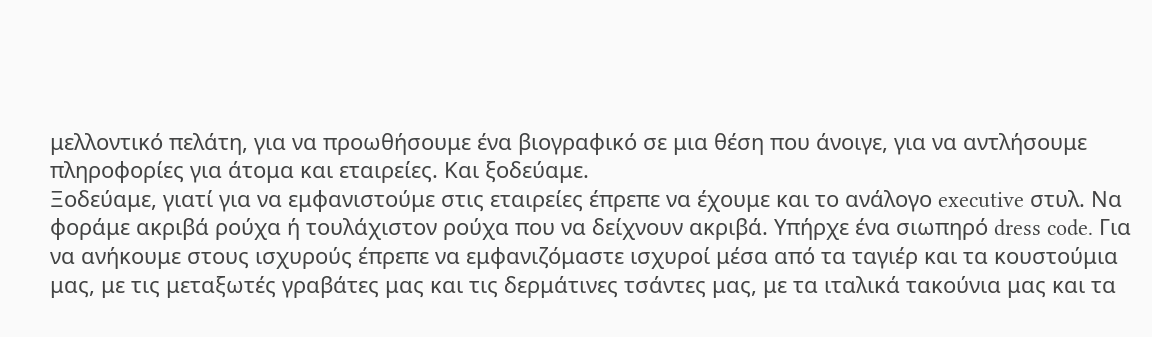μελλοντικό πελάτη, για να προωθήσουμε ένα βιογραφικό σε μια θέση που άνοιγε, για να αντλήσουμε πληροφορίες για άτομα και εταιρείες. Και ξοδεύαμε.
Ξοδεύαμε, γιατί για να εμφανιστούμε στις εταιρείες έπρεπε να έχουμε και το ανάλογο executive στυλ. Να φοράμε ακριβά ρούχα ή τουλάχιστον ρούχα που να δείχνουν ακριβά. Υπήρχε ένα σιωπηρό dress code. Για να ανήκουμε στους ισχυρούς έπρεπε να εμφανιζόμαστε ισχυροί μέσα από τα ταγιέρ και τα κουστούμια μας, με τις μεταξωτές γραβάτες μας και τις δερμάτινες τσάντες μας, με τα ιταλικά τακούνια μας και τα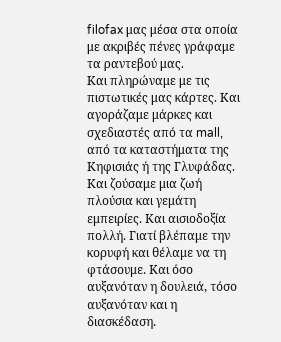filofax μας μέσα στα οποία με ακριβές πένες γράφαμε τα ραντεβού μας.
Και πληρώναμε με τις πιστωτικές μας κάρτες. Και αγοράζαμε μάρκες και σχεδιαστές από τα mall, από τα καταστήματα της Κηφισιάς ή της Γλυφάδας. Και ζούσαμε μια ζωή πλούσια και γεμάτη εμπειρίες. Και αισιοδοξία πολλή. Γιατί βλέπαμε την κορυφή και θέλαμε να τη φτάσουμε. Και όσο αυξανόταν η δουλειά, τόσο αυξανόταν και η διασκέδαση.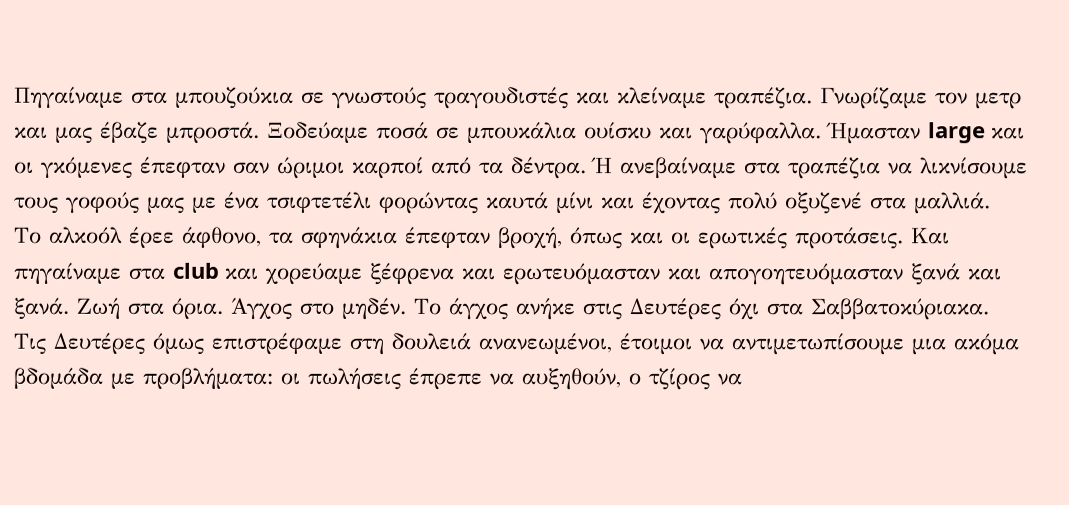Πηγαίναμε στα μπουζούκια σε γνωστούς τραγουδιστές και κλείναμε τραπέζια. Γνωρίζαμε τον μετρ και μας έβαζε μπροστά. Ξοδεύαμε ποσά σε μπουκάλια ουίσκυ και γαρύφαλλα. Ήμασταν large και οι γκόμενες έπεφταν σαν ώριμοι καρποί από τα δέντρα. Ή ανεβαίναμε στα τραπέζια να λικνίσουμε τους γοφούς μας με ένα τσιφτετέλι φορώντας καυτά μίνι και έχοντας πολύ οξυζενέ στα μαλλιά.
Το αλκοόλ έρεε άφθονο, τα σφηνάκια έπεφταν βροχή, όπως και οι ερωτικές προτάσεις. Και πηγαίναμε στα club και χορεύαμε ξέφρενα και ερωτευόμασταν και απογοητευόμασταν ξανά και ξανά. Ζωή στα όρια. Άγχος στο μηδέν. Το άγχος ανήκε στις Δευτέρες όχι στα Σαββατοκύριακα.
Τις Δευτέρες όμως επιστρέφαμε στη δουλειά ανανεωμένοι, έτοιμοι να αντιμετωπίσουμε μια ακόμα βδομάδα με προβλήματα: οι πωλήσεις έπρεπε να αυξηθούν, ο τζίρος να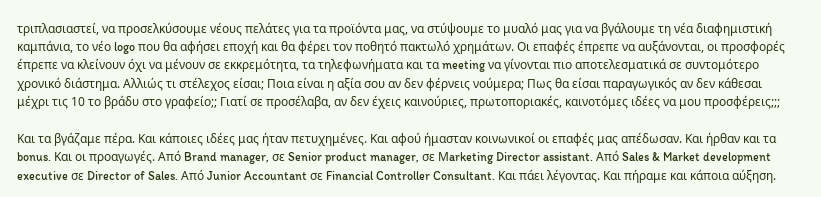τριπλασιαστεί, να προσελκύσουμε νέους πελάτες για τα προϊόντα μας, να στύψουμε το μυαλό μας για να βγάλουμε τη νέα διαφημιστική καμπάνια, το νέο logo που θα αφήσει εποχή και θα φέρει τον ποθητό πακτωλό χρημάτων. Οι επαφές έπρεπε να αυξάνονται, οι προσφορές έπρεπε να κλείνουν όχι να μένουν σε εκκρεμότητα, τα τηλεφωνήματα και τα meeting να γίνονται πιο αποτελεσματικά σε συντομότερο χρονικό διάστημα. Αλλιώς τι στέλεχος είσαι; Ποια είναι η αξία σου αν δεν φέρνεις νούμερα; Πως θα είσαι παραγωγικός αν δεν κάθεσαι μέχρι τις 10 το βράδυ στο γραφείο;; Γιατί σε προσέλαβα, αν δεν έχεις καινούριες, πρωτοποριακές, καινοτόμες ιδέες να μου προσφέρεις;;;

Και τα βγάζαμε πέρα. Και κάποιες ιδέες μας ήταν πετυχημένες. Και αφού ήμασταν κοινωνικοί οι επαφές μας απέδωσαν. Και ήρθαν και τα bonus. Και οι προαγωγές. Από Brand manager, σε Senior product manager, σε Μarketing Director assistant. Από Sales & Market development executive σε Director of Sales. Aπό Junior Accountant σε Financial Controller Consultant. Kαι πάει λέγοντας. Και πήραμε και κάποια αύξηση.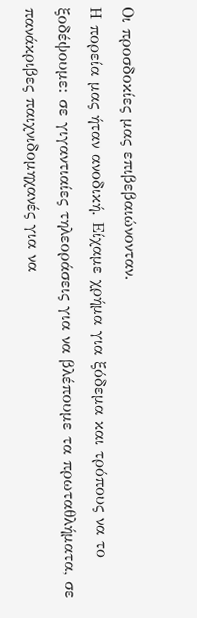Οι προσδοκίες μας επιβεβαιώνονταν.
Η πορεία μας ήταν ανοδική. Είχαμε χρήμα για ξόδεμα και τρόπους να το ξοδέψουμε: σε γιγαντιαίες τηλεοράσεις για να βλέπουμε τα πρωταθλήματα, σε πανάκριβες παιχνιδομηχανές για να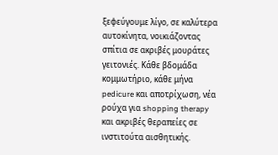ξεφεύγουμε λίγο, σε καλύτερα αυτοκίνητα, νοικιάζοντας σπίτια σε ακριβές μουράτες γειτονιές. Κάθε βδομάδα κομμωτήριο, κάθε μήνα pedicure και αποτρίχωση, νέα ρούχα για shopping therapy και ακριβές θεραπείες σε ινστιτούτα αισθητικής.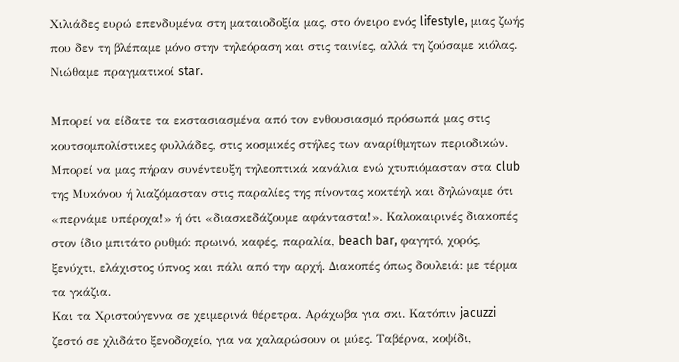Χιλιάδες ευρώ επενδυμένα στη ματαιοδοξία μας, στο όνειρο ενός lifestyle, μιας ζωής που δεν τη βλέπαμε μόνο στην τηλεόραση και στις ταινίες, αλλά τη ζούσαμε κιόλας. Νιώθαμε πραγματικοί star.

Μπορεί να είδατε τα εκστασιασμένα από τον ενθουσιασμό πρόσωπά μας στις κουτσομπολίστικες φυλλάδες, στις κοσμικές στήλες των αναρίθμητων περιοδικών. Μπορεί να μας πήραν συνέντευξη τηλεοπτικά κανάλια ενώ χτυπιόμασταν στα club της Μυκόνου ή λιαζόμασταν στις παραλίες της πίνοντας κοκτέηλ και δηλώναμε ότι «περνάμε υπέροχα!» ή ότι «διασκεδάζουμε αφάνταστα!». Καλοκαιρινές διακοπές στον ίδιο μπιτάτο ρυθμό: πρωινό, καφές, παραλία, beach bar, φαγητό, χορός, ξενύχτι, ελάχιστος ύπνος και πάλι από την αρχή. Διακοπές όπως δουλειά: με τέρμα τα γκάζια.
Και τα Χριστούγεννα σε χειμερινά θέρετρα. Αράχωβα για σκι. Κατόπιν jacuzzi ζεστό σε χλιδάτο ξενοδοχείο, για να χαλαρώσουν οι μύες. Ταβέρνα, κοψίδι,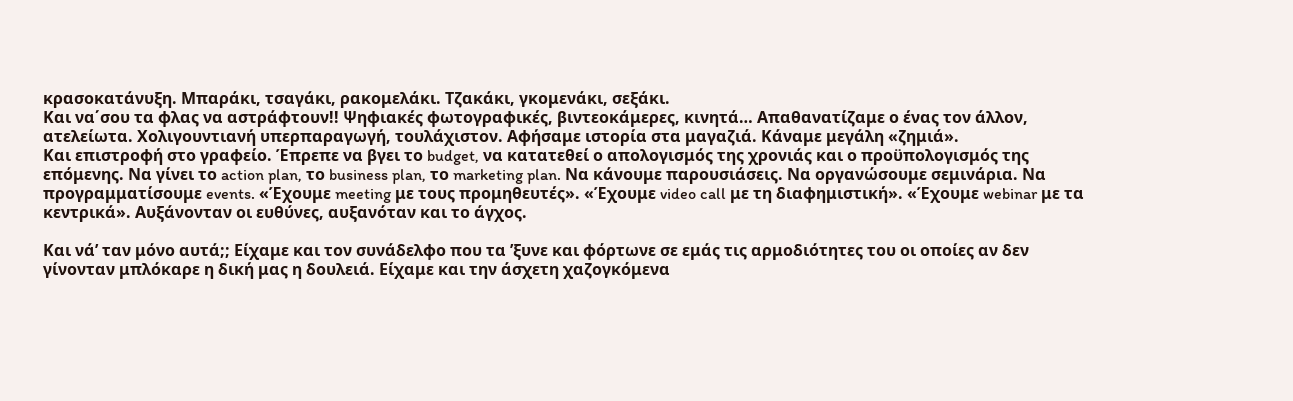κρασοκατάνυξη. Μπαράκι, τσαγάκι, ρακομελάκι. Τζακάκι, γκομενάκι, σεξάκι.
Και να΄σου τα φλας να αστράφτουν!! Ψηφιακές φωτογραφικές, βιντεοκάμερες, κινητά… Απαθανατίζαμε ο ένας τον άλλον, ατελείωτα. Χολιγουντιανή υπερπαραγωγή, τουλάχιστον. Αφήσαμε ιστορία στα μαγαζιά. Κάναμε μεγάλη «ζημιά».
Και επιστροφή στο γραφείο. Έπρεπε να βγει το budget, να κατατεθεί ο απολογισμός της χρονιάς και ο προϋπολογισμός της επόμενης. Να γίνει το action plan, το business plan, το marketing plan. Να κάνουμε παρουσιάσεις. Να οργανώσουμε σεμινάρια. Να προγραμματίσουμε events. «Έχουμε meeting με τους προμηθευτές». «Έχουμε video call με τη διαφημιστική». «Έχουμε webinar με τα κεντρικά». Αυξάνονταν οι ευθύνες, αυξανόταν και το άγχος.

Και νά’ ταν μόνο αυτά;; Είχαμε και τον συνάδελφο που τα ’ξυνε και φόρτωνε σε εμάς τις αρμοδιότητες του οι οποίες αν δεν γίνονταν μπλόκαρε η δική μας η δουλειά. Είχαμε και την άσχετη χαζογκόμενα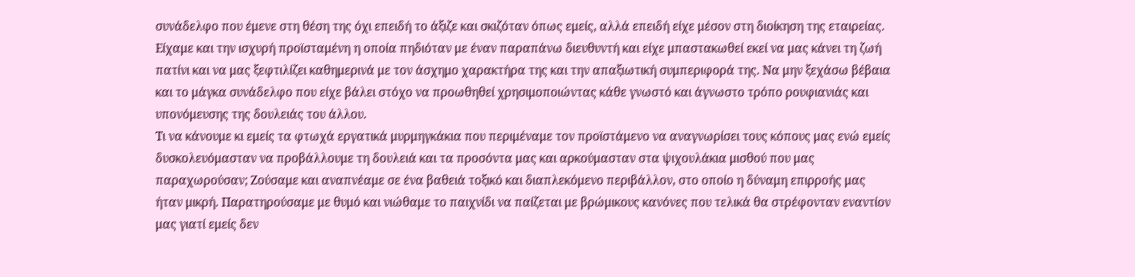συνάδελφο που έμενε στη θέση της όχι επειδή το άξιζε και σκιζόταν όπως εμείς, αλλά επειδή είχε μέσον στη διοίκηση της εταιρείας. Είχαμε και την ισχυρή προϊσταμένη η οποία πηδιόταν με έναν παραπάνω διευθυντή και είχε μπαστακωθεί εκεί να μας κάνει τη ζωή πατίνι και να μας ξεφτιλίζει καθημερινά με τον άσχημο χαρακτήρα της και την απαξιωτική συμπεριφορά της. Να μην ξεχάσω βέβαια και το μάγκα συνάδελφο που είχε βάλει στόχο να προωθηθεί χρησιμοποιώντας κάθε γνωστό και άγνωστο τρόπο ρουφιανιάς και υπονόμευσης της δουλειάς του άλλου.
Τι να κάνουμε κι εμείς τα φτωχά εργατικά μυρμηγκάκια που περιμέναμε τον προϊστάμενο να αναγνωρίσει τους κόπους μας ενώ εμείς δυσκολευόμασταν να προβάλλουμε τη δουλειά και τα προσόντα μας και αρκούμασταν στα ψιχουλάκια μισθού που μας παραχωρούσαν; Ζούσαμε και αναπνέαμε σε ένα βαθειά τοξικό και διαπλεκόμενο περιβάλλον, στο οποίο η δύναμη επιρροής μας ήταν μικρή. Παρατηρούσαμε με θυμό και νιώθαμε το παιχνίδι να παίζεται με βρώμικους κανόνες που τελικά θα στρέφονταν εναντίον μας γιατί εμείς δεν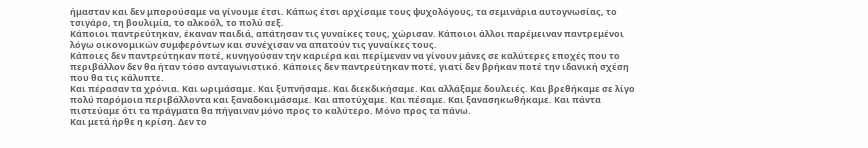ήμασταν και δεν μπορούσαμε να γίνουμε έτσι. Κάπως έτσι αρχίσαμε τους ψυχολόγους, τα σεμινάρια αυτογνωσίας, το τσιγάρο, τη βουλιμία, το αλκοόλ, το πολύ σεξ.
Κάποιοι παντρεύτηκαν, έκαναν παιδιά, απάτησαν τις γυναίκες τους, χώρισαν. Κάποιοι άλλοι παρέμειναν παντρεμένοι λόγω οικονομικών συμφερόντων και συνέχισαν να απατούν τις γυναίκες τους.
Κάποιες δεν παντρεύτηκαν ποτέ, κυνηγούσαν την καριέρα και περίμεναν να γίνουν μάνες σε καλύτερες εποχές που το περιβάλλον δεν θα ήταν τόσο ανταγωνιστικό. Κάποιες δεν παντρεύτηκαν ποτέ, γιατί δεν βρήκαν ποτέ την ιδανική σχέση που θα τις κάλυπτε.
Και πέρασαν τα χρόνια. Και ωριμάσαμε. Και ξυπνήσαμε. Και διεκδικήσαμε. Και αλλάξαμε δουλειές. Και βρεθήκαμε σε λίγο πολύ παρόμοια περιβάλλοντα και ξαναδοκιμάσαμε. Και αποτύχαμε. Και πέσαμε. Και ξανασηκωθήκαμε. Και πάντα πιστεύαμε ότι τα πράγματα θα πήγαιναν μόνο προς το καλύτερο. Μόνο προς τα πάνω.
Και μετά ήρθε η κρίση. Δεν το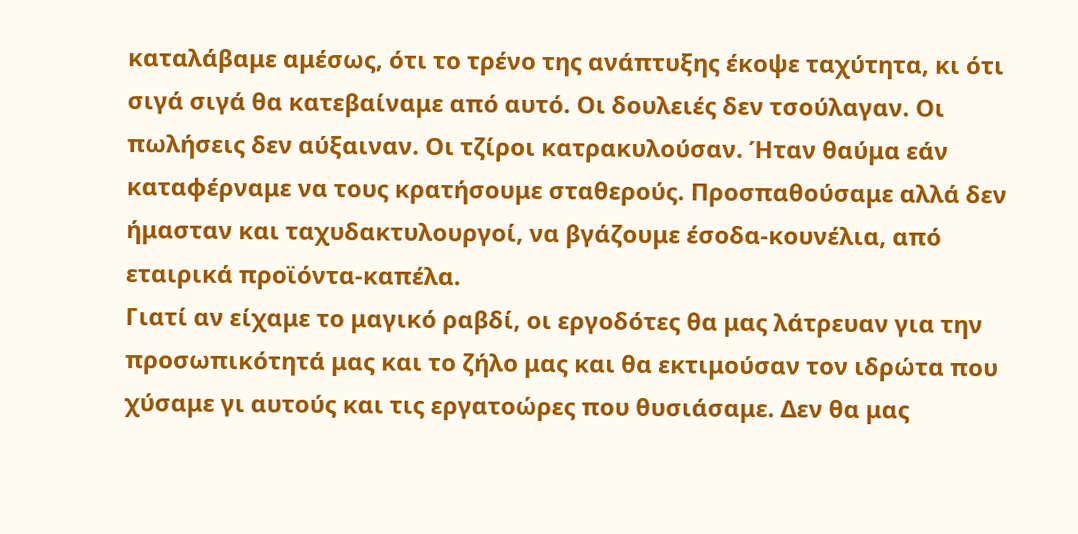καταλάβαμε αμέσως, ότι το τρένο της ανάπτυξης έκοψε ταχύτητα, κι ότι σιγά σιγά θα κατεβαίναμε από αυτό. Οι δουλειές δεν τσούλαγαν. Οι πωλήσεις δεν αύξαιναν. Οι τζίροι κατρακυλούσαν. Ήταν θαύμα εάν καταφέρναμε να τους κρατήσουμε σταθερούς. Προσπαθούσαμε αλλά δεν ήμασταν και ταχυδακτυλουργοί, να βγάζουμε έσοδα-κουνέλια, από εταιρικά προϊόντα-καπέλα.
Γιατί αν είχαμε το μαγικό ραβδί, οι εργοδότες θα μας λάτρευαν για την προσωπικότητά μας και το ζήλο μας και θα εκτιμούσαν τον ιδρώτα που χύσαμε γι αυτούς και τις εργατοώρες που θυσιάσαμε. Δεν θα μας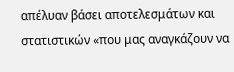απέλυαν βάσει αποτελεσμάτων και στατιστικών «που μας αναγκάζουν να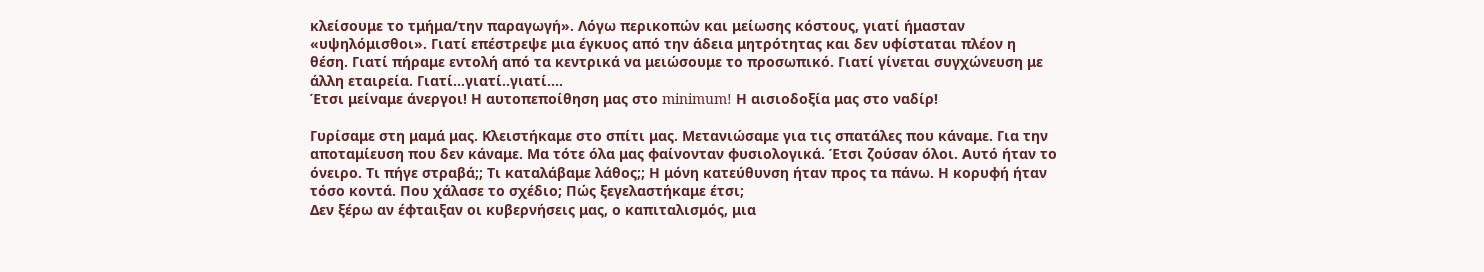κλείσουμε το τμήμα/την παραγωγή». Λόγω περικοπών και μείωσης κόστους, γιατί ήμασταν «υψηλόμισθοι». Γιατί επέστρεψε μια έγκυος από την άδεια μητρότητας και δεν υφίσταται πλέον η θέση. Γιατί πήραμε εντολή από τα κεντρικά να μειώσουμε το προσωπικό. Γιατί γίνεται συγχώνευση με άλλη εταιρεία. Γιατί…γιατί..γιατί….
Έτσι μείναμε άνεργοι! Η αυτοπεποίθηση μας στο minimum! Η αισιοδοξία μας στο ναδίρ!

Γυρίσαμε στη μαμά μας. Κλειστήκαμε στο σπίτι μας. Μετανιώσαμε για τις σπατάλες που κάναμε. Για την αποταμίευση που δεν κάναμε. Μα τότε όλα μας φαίνονταν φυσιολογικά. Έτσι ζούσαν όλοι. Αυτό ήταν το όνειρο. Τι πήγε στραβά;; Τι καταλάβαμε λάθος;; Η μόνη κατεύθυνση ήταν προς τα πάνω. Η κορυφή ήταν τόσο κοντά. Που χάλασε το σχέδιο; Πώς ξεγελαστήκαμε έτσι;
Δεν ξέρω αν έφταιξαν οι κυβερνήσεις μας, ο καπιταλισμός, μια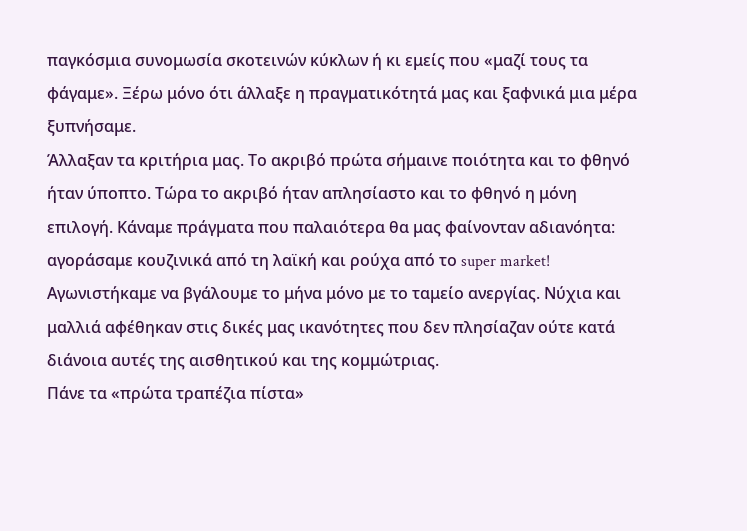παγκόσμια συνομωσία σκοτεινών κύκλων ή κι εμείς που «μαζί τους τα φάγαμε». Ξέρω μόνο ότι άλλαξε η πραγματικότητά μας και ξαφνικά μια μέρα ξυπνήσαμε.
Άλλαξαν τα κριτήρια μας. Το ακριβό πρώτα σήμαινε ποιότητα και το φθηνό ήταν ύποπτο. Τώρα το ακριβό ήταν απλησίαστο και το φθηνό η μόνη επιλογή. Κάναμε πράγματα που παλαιότερα θα μας φαίνονταν αδιανόητα: αγοράσαμε κουζινικά από τη λαϊκή και ρούχα από το super market! Αγωνιστήκαμε να βγάλουμε το μήνα μόνο με το ταμείο ανεργίας. Νύχια και μαλλιά αφέθηκαν στις δικές μας ικανότητες που δεν πλησίαζαν ούτε κατά διάνοια αυτές της αισθητικού και της κομμώτριας.
Πάνε τα «πρώτα τραπέζια πίστα»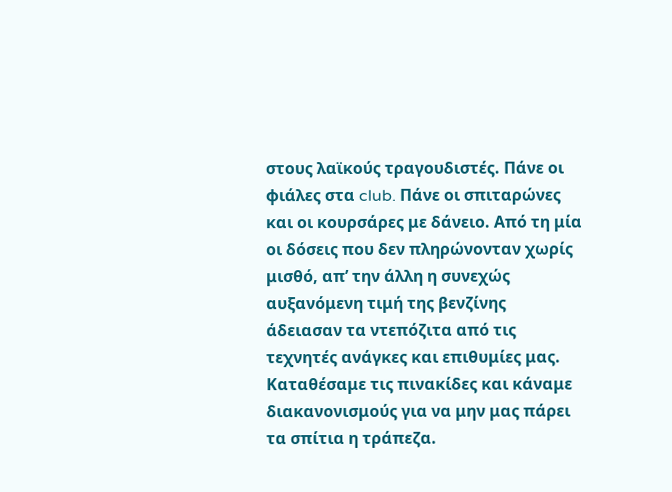στους λαϊκούς τραγουδιστές. Πάνε οι φιάλες στα club. Πάνε οι σπιταρώνες και οι κουρσάρες με δάνειο. Από τη μία οι δόσεις που δεν πληρώνονταν χωρίς μισθό, απ’ την άλλη η συνεχώς αυξανόμενη τιμή της βενζίνης άδειασαν τα ντεπόζιτα από τις τεχνητές ανάγκες και επιθυμίες μας. Καταθέσαμε τις πινακίδες και κάναμε διακανονισμούς για να μην μας πάρει τα σπίτια η τράπεζα.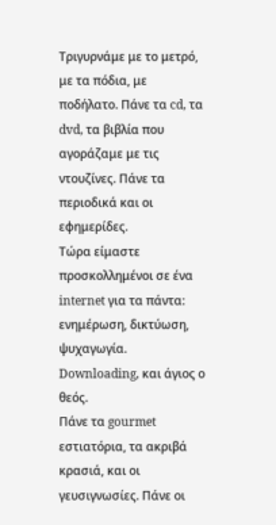Τριγυρνάμε με το μετρό, με τα πόδια, με ποδήλατο. Πάνε τα cd, τα dvd, τα βιβλία που αγοράζαμε με τις ντουζίνες. Πάνε τα περιοδικά και οι εφημερίδες.
Τώρα είμαστε προσκολλημένοι σε ένα internet για τα πάντα: ενημέρωση, δικτύωση, ψυχαγωγία. Downloading, και άγιος ο θεός.
Πάνε τα gourmet εστιατόρια, τα ακριβά κρασιά, και οι γευσιγνωσίες. Πάνε οι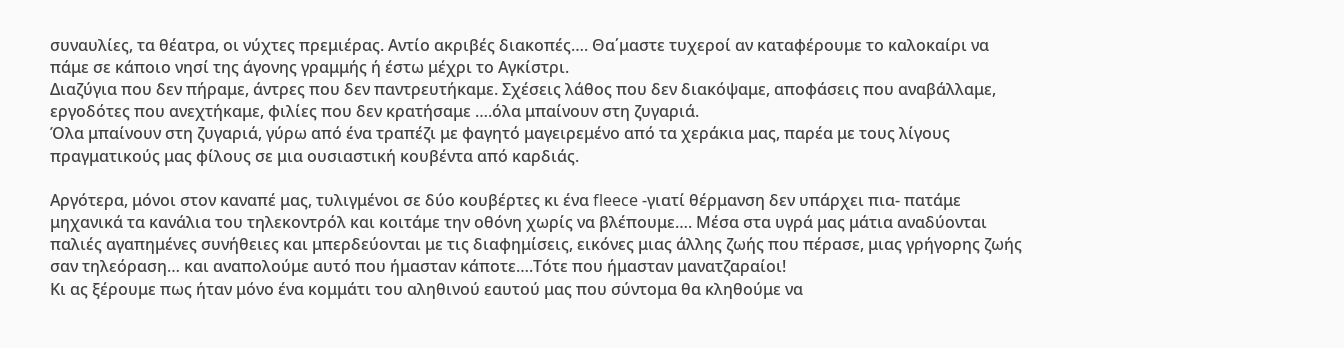συναυλίες, τα θέατρα, οι νύχτες πρεμιέρας. Αντίο ακριβές διακοπές…. Θα΄μαστε τυχεροί αν καταφέρουμε το καλοκαίρι να πάμε σε κάποιο νησί της άγονης γραμμής ή έστω μέχρι το Αγκίστρι.
Διαζύγια που δεν πήραμε, άντρες που δεν παντρευτήκαμε. Σχέσεις λάθος που δεν διακόψαμε, αποφάσεις που αναβάλλαμε, εργοδότες που ανεχτήκαμε, φιλίες που δεν κρατήσαμε ….όλα μπαίνουν στη ζυγαριά.
Όλα μπαίνουν στη ζυγαριά, γύρω από ένα τραπέζι με φαγητό μαγειρεμένο από τα χεράκια μας, παρέα με τους λίγους πραγματικούς μας φίλους σε μια ουσιαστική κουβέντα από καρδιάς.

Αργότερα, μόνοι στον καναπέ μας, τυλιγμένοι σε δύο κουβέρτες κι ένα fleece -γιατί θέρμανση δεν υπάρχει πια- πατάμε μηχανικά τα κανάλια του τηλεκοντρόλ και κοιτάμε την οθόνη χωρίς να βλέπουμε…. Μέσα στα υγρά μας μάτια αναδύονται παλιές αγαπημένες συνήθειες και μπερδεύονται με τις διαφημίσεις, εικόνες μιας άλλης ζωής που πέρασε, μιας γρήγορης ζωής σαν τηλεόραση… και αναπολούμε αυτό που ήμασταν κάποτε….Τότε που ήμασταν μανατζαραίοι!
Κι ας ξέρουμε πως ήταν μόνο ένα κομμάτι του αληθινού εαυτού μας που σύντομα θα κληθούμε να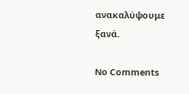ανακαλύψουμε ξανά.

No Comments